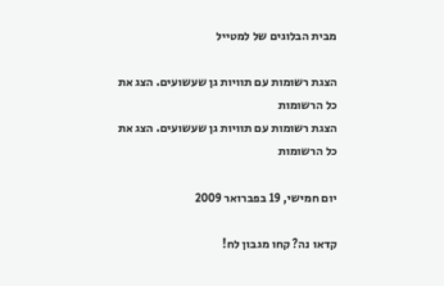מבית הבלוגים של למטייל

הצגת רשומות עם תוויות גן שעשועים. הצג את כל הרשומות
הצגת רשומות עם תוויות גן שעשועים. הצג את כל הרשומות

יום חמישי, 19 בפברואר 2009

קדאו נה? קחו מגבון לח!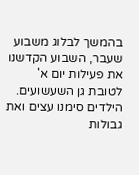בהמשך לבלוג משבוע שעבר, השבוע הקדשנו את פעילות יום א' לטובת גן השעשועים. הילדים סימנו עצים ואת גבולות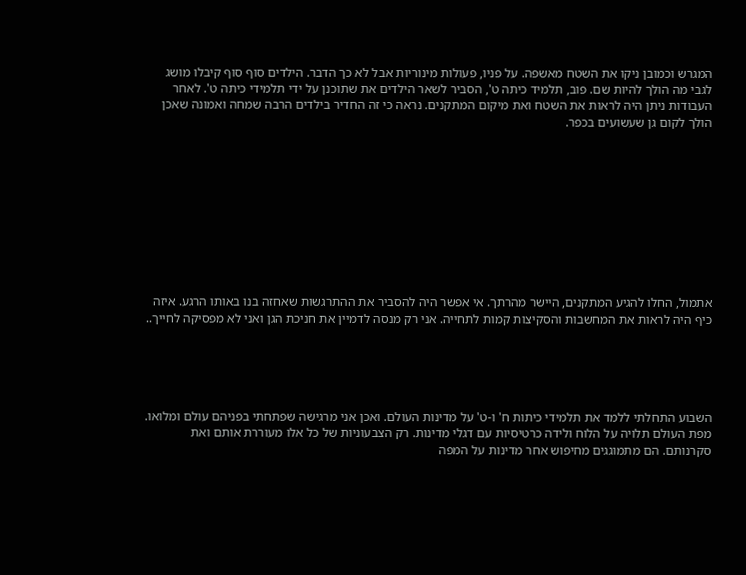המגרש וכמובן ניקו את השטח מאשפה. על פניו, פעולות מינוריות אבל לא כך הדבר. הילדים סוף סוף קיבלו מושג לגבי מה הולך להיות שם. פוב, תלמיד כיתה ט', הסביר לשאר הילדים את שתוכנן על ידי תלמידי כיתה ט'. לאחר העבודות ניתן היה לראות את השטח ואת מיקום המתקנים. נראה כי זה החדיר בילדים הרבה שמחה ואמונה שאכן הולך לקום גן שעשועים בכפר.










אתמול, החלו להגיע המתקנים, היישר מהרתך. אי אפשר היה להסביר את ההתרגשות שאחזה בנו באותו הרגע. איזה כיף היה לראות את המחשבות והסקיצות קמות לתחייה. אני רק מנסה לדמיין את חניכת הגן ואני לא מפסיקה לחייך..





השבוע התחלתי ללמד את תלמידי כיתות ח' ו-ט' על מדינות העולם. ואכן אני מרגישה שפתחתי בפניהם עולם ומלואו. מפת העולם תלויה על הלוח ולידה כרטיסיות עם דגלי מדינות. רק הצבעוניות של כל אלו מעוררת אותם ואת סקרנותם. הם מתמוגגים מחיפוש אחר מדינות על המפה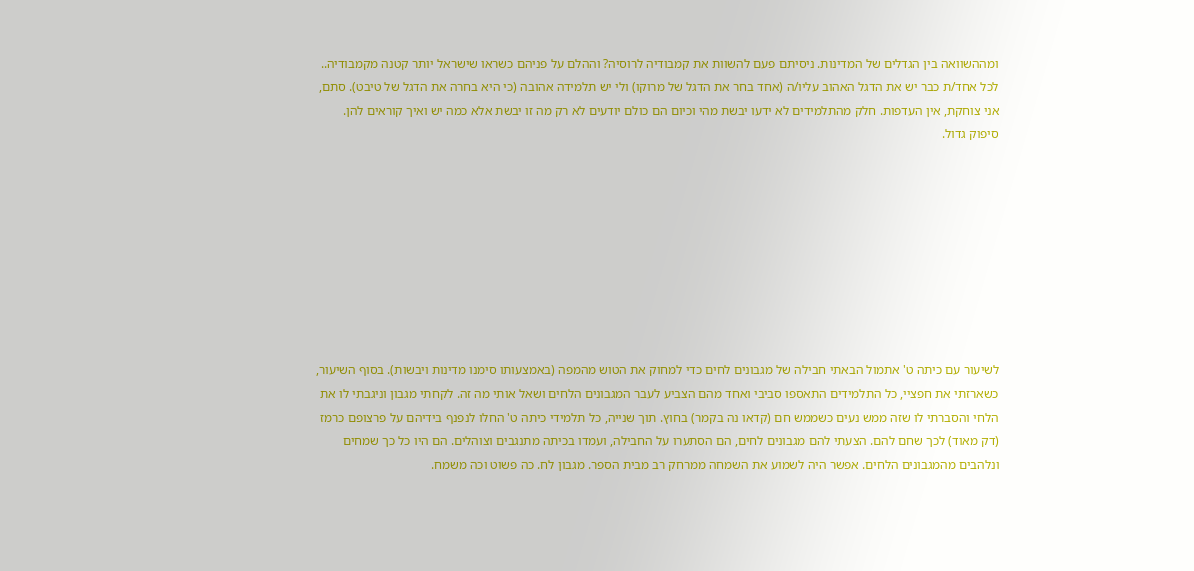ומההשוואה בין הגדלים של המדינות. ניסיתם פעם להשוות את קמבודיה לרוסיה? וההלם על פניהם כשראו שישראל יותר קטנה מקמבודיה..
לכל אחד/ת כבר יש את הדגל האהוב עליו/ה (אחד בחר את הדגל של מרוקו) ולי יש תלמידה אהובה (כי היא בחרה את הדגל של טיבט). סתם, אני צוחקת, אין העדפות. חלק מהתלמידים לא ידעו יבשת מהי וכיום הם כולם יודעים לא רק מה זו יבשת אלא כמה יש ואיך קוראים להן. סיפוק גדול.









לשיעור עם כיתה ט' אתמול הבאתי חבילה של מגבונים לחים כדי למחוק את הטוש מהמפה (באמצעותו סימנו מדינות ויבשות). בסוף השיעור, כשארזתי את חפציי, כל התלמידים התאספו סביבי ואחד מהם הצביע לעבר המגבונים הלחים ושאל אותי מה זה. לקחתי מגבון וניגבתי לו את הלחי והסברתי לו שזה ממש נעים כשממש חם (קדאו נה בקמר) בחוץ. תוך שנייה, כל תלמידי כיתה ט' החלו לנפנף בידיהם על פרצופם כרמז (דק מאוד) לכך שחם להם. הצעתי להם מגבונים לחים, הם הסתערו על החבילה, ועמדו בכיתה מתנגבים וצוהלים. הם היו כל כך שמחים ונלהבים מהמגבונים הלחים. אפשר היה לשמוע את השמחה ממרחק רב מבית הספר. מגבון לח. כה פשוט וכה משמח.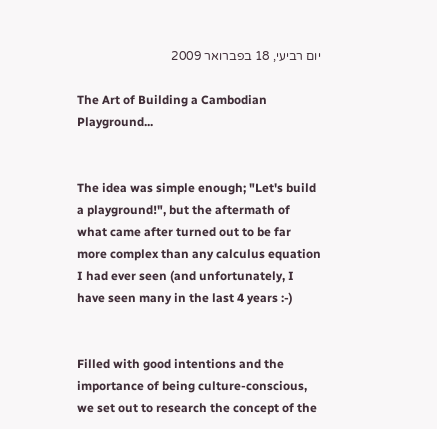יום רביעי, 18 בפברואר 2009

The Art of Building a Cambodian Playground...


The idea was simple enough; "Let's build a playground!", but the aftermath of what came after turned out to be far more complex than any calculus equation I had ever seen (and unfortunately, I have seen many in the last 4 years :-)


Filled with good intentions and the importance of being culture-conscious, we set out to research the concept of the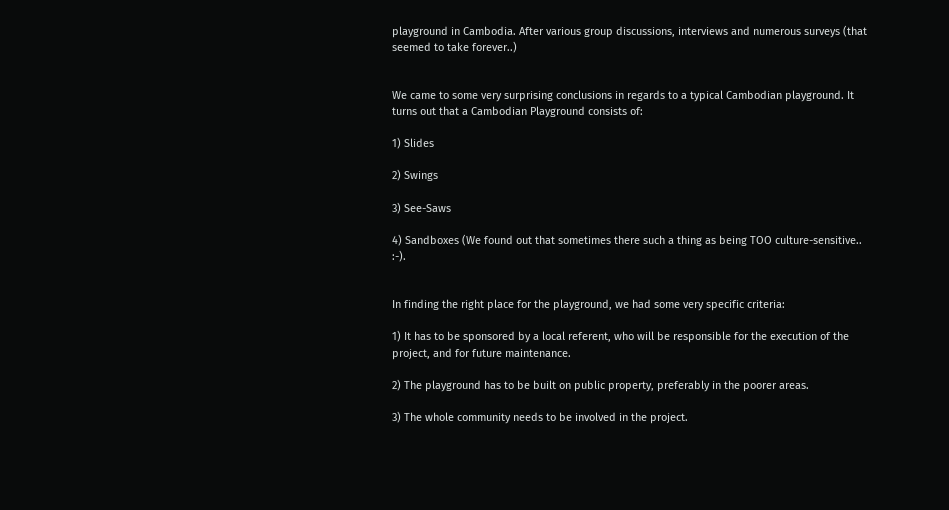playground in Cambodia. After various group discussions, interviews and numerous surveys (that seemed to take forever..)


We came to some very surprising conclusions in regards to a typical Cambodian playground. It turns out that a Cambodian Playground consists of:

1) Slides

2) Swings

3) See-Saws

4) Sandboxes (We found out that sometimes there such a thing as being TOO culture-sensitive.. :-).


In finding the right place for the playground, we had some very specific criteria:

1) It has to be sponsored by a local referent, who will be responsible for the execution of the project, and for future maintenance.

2) The playground has to be built on public property, preferably in the poorer areas.

3) The whole community needs to be involved in the project.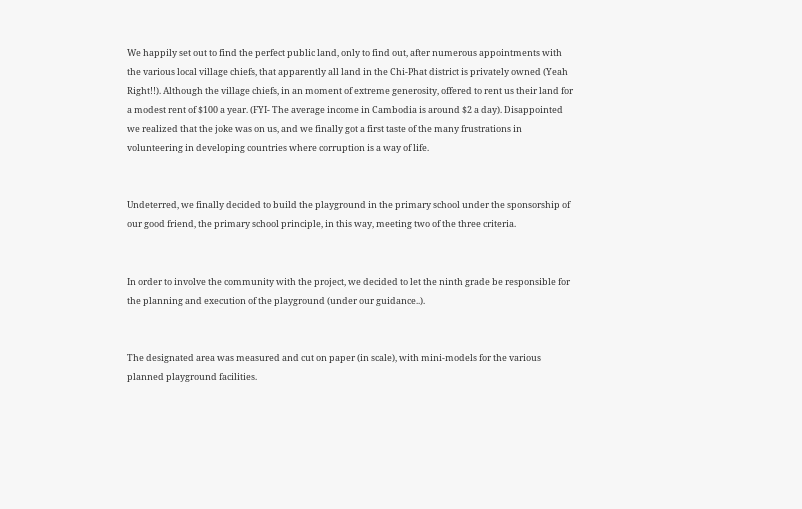We happily set out to find the perfect public land, only to find out, after numerous appointments with the various local village chiefs, that apparently all land in the Chi-Phat district is privately owned (Yeah Right!!). Although the village chiefs, in an moment of extreme generosity, offered to rent us their land for a modest rent of $100 a year. (FYI- The average income in Cambodia is around $2 a day). Disappointed we realized that the joke was on us, and we finally got a first taste of the many frustrations in volunteering in developing countries where corruption is a way of life.


Undeterred, we finally decided to build the playground in the primary school under the sponsorship of our good friend, the primary school principle, in this way, meeting two of the three criteria.


In order to involve the community with the project, we decided to let the ninth grade be responsible for the planning and execution of the playground (under our guidance..).


The designated area was measured and cut on paper (in scale), with mini-models for the various planned playground facilities.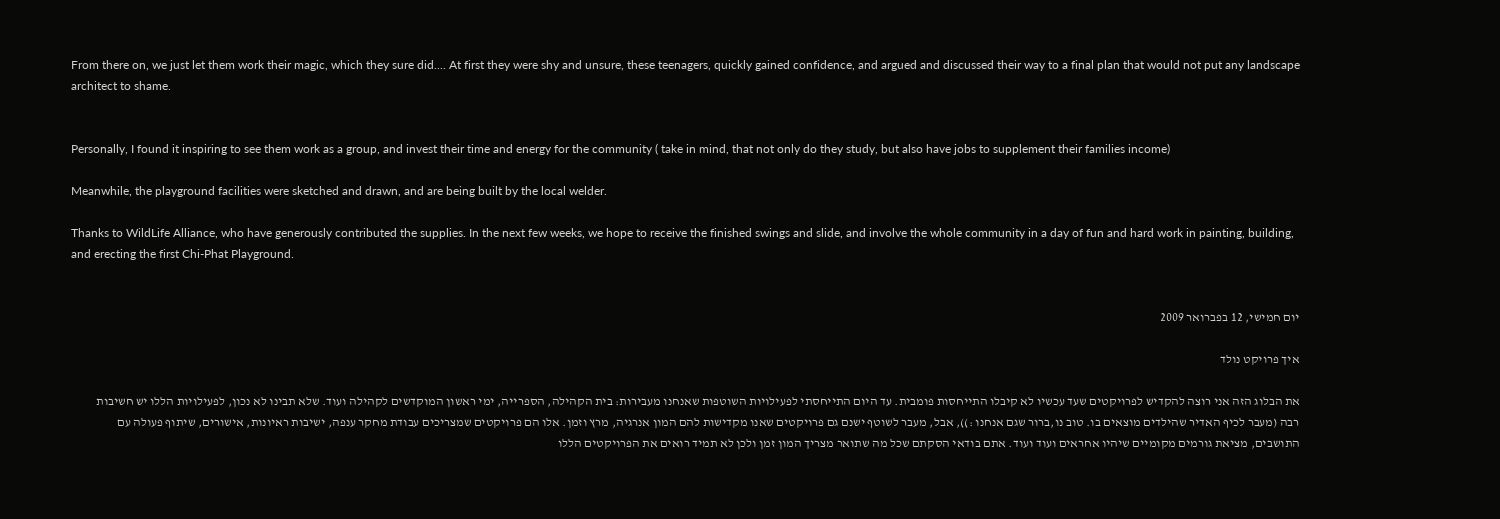From there on, we just let them work their magic, which they sure did.... At first they were shy and unsure, these teenagers, quickly gained confidence, and argued and discussed their way to a final plan that would not put any landscape architect to shame.


Personally, I found it inspiring to see them work as a group, and invest their time and energy for the community ( take in mind, that not only do they study, but also have jobs to supplement their families income)

Meanwhile, the playground facilities were sketched and drawn, and are being built by the local welder.

Thanks to WildLife Alliance, who have generously contributed the supplies. In the next few weeks, we hope to receive the finished swings and slide, and involve the whole community in a day of fun and hard work in painting, building, and erecting the first Chi-Phat Playground.


יום חמישי, 12 בפברואר 2009

איך פרויקט נולד

את הבלוג הזה אני רוצה להקדיש לפרויקטים שעד עכשיו לא קיבלו התייחסות פומבית. עד היום התייחסתי לפעילויות השוטפות שאנחנו מעבירות: בית הקהילה, הספרייה, ימי ראשון המוקדשים לקהילה ועוד. שלא תבינו לא נכון, לפעילויות הללו יש חשיבות רבה (מעבר לכיף האדיר שהילדים מוצאים בו. טוב נו,ברור שגם אנחנו :)), אבל, מעבר לשוטף ישנם גם פרויקטים שאנו מקדישות להם המון אנרגיה, מרץ וזמן. אלו הם פרויקטים שמצריכים עבודת מחקר ענפה, ישיבות ראיונות, אישורים, שיתוף פעולה עם התושבים, מציאת גורמים מקומיים שיהיו אחראים ועוד ועוד. אתם בודאי הסקתם שכל מה שתואר מצריך המון זמן ולכן לא תמיד רואים את הפרויקטים הללו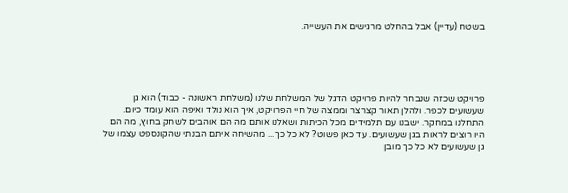בשטח (עדיין) אבל בהחלט מרגישים את העשייה.





פרויקט שכזה שנבחר להיות פרויקט הדגל של המשלחת שלנו (משלחת ראשונה - כבוד) הוא גן שעשועים לכפר. ולהלן תאור קצרצר וממצה של חיי הפרויקט, איך הוא נולד ואיפה הוא עומד כיום.
התחלנו במחקר. ישבנו עם תלמידים מכל הכיתות ושאלנו אותם מה הם אוהבים לשחק בחוץ, מה הם היו רוצים לראות בגן שעשועים. עד כאן פשוט? לא כל כך... מהשיחה איתם הבנתי שהקונספט עצמו של גן שעשועים לא כל כך מובן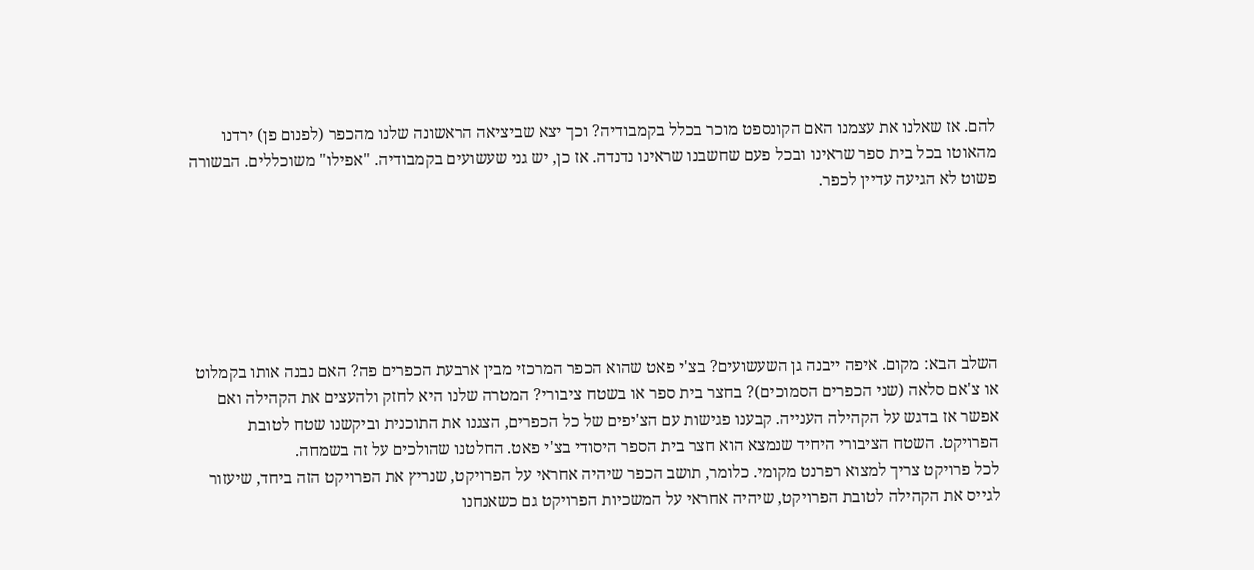להם. אז שאלנו את עצמנו האם הקונספט מוכר בכלל בקמבודיה? וכך יצא שביציאה הראשונה שלנו מהכפר (לפנום פן) ירדנו מהאוטו בכל בית ספר שראינו ובכל פעם שחשבנו שראינו נדנדה. אז כן, יש גני שעשועים בקמבודיה. "אפילו" משוכללים. הבשורה פשוט לא הגיעה עדיין לכפר.






השלב הבא: מקום. איפה ייבנה גן השעשועים? בצ'י פאט שהוא הכפר המרכזי מבין ארבעת הכפרים פה? האם נבנה אותו בקמלוט או צ'אם סלאה (שני הכפרים הסמוכים)? בחצר בית ספר או בשטח ציבורי? המטרה שלנו היא לחזק ולהעצים את הקהילה ואם אפשר אז בדגש על הקהילה הענייה. קבענו פגישות עם הצ'יפים של כל הכפרים, הצגנו את התוכנית וביקשנו שטח לטובת הפרויקט. השטח הציבורי היחיד שנמצא הוא חצר בית הספר היסודי בצ'י פאט. החלטנו שהולכים על זה בשמחה.
לכל פרויקט צריך למצוא רפרנט מקומי. כלומר, תושב הכפר שיהיה אחראי על הפרויקט, שנריץ את הפרויקט הזה ביחד, שיעזור לגייס את הקהילה לטובת הפרויקט, שיהיה אחראי על המשכיות הפרויקט גם כשאנחנו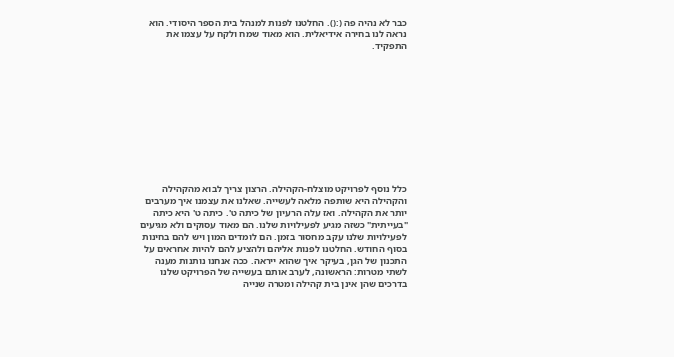כבר לא נהיה פה (:(). החלטנו לפנות למנהל בית הספר היסודי. הוא נראה לנו בחירה אידיאלית. הוא מאוד שמח ולקח על עצמו את התפקיד.











כלל נוסף לפרויקט מוצלח-הקהילה. הרצון צריך לבוא מהקהילה והקהילה היא שותפה מלאה לעשייה. שאלנו את עצמנו איך מערבים יותר את הקהילה. ואז עלה הרעיון של כיתה ט'. כיתה ט' היא כיתה "בעייתית" כשזה מגיע לפעילויות שלנו. הם מאוד עסוקים ולא מגיעים לפעילויות שלנו עקב מחסור בזמן. הם לומדים המון ויש להם בחינות בסוף החודש. החלטנו לפנות אליהם ולהציע להם להיות אחראים על התכנון של הגן, בעיקר איך שהוא ייראה. ככה אנחנו נותנות מענה לשתי מטרות: הראשונה, לערב אותם בעשייה של הפרויקט שלנו בדרכים שהן אינן בית קהילה ומטרה שנייה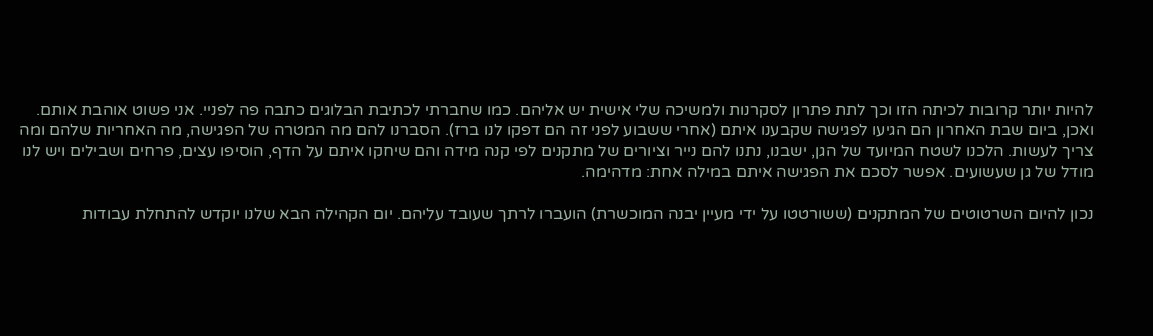להיות יותר קרובות לכיתה הזו וכך לתת פתרון לסקרנות ולמשיכה שלי אישית יש אליהם. כמו שחברתי לכתיבת הבלוגים כתבה פה לפניי. אני פשוט אוהבת אותם.
ואכן, ביום שבת האחרון הם הגיעו לפגישה שקבענו איתם (אחרי ששבוע לפני זה הם דפקו לנו ברז). הסברנו להם מה המטרה של הפגישה, מה האחריות שלהם ומה צריך לעשות. הלכנו לשטח המיועד של הגן, ישבנו, נתנו להם נייר וציורים של מתקנים לפי קנה מידה והם שיחקו איתם על הדף, הוסיפו עצים, פרחים ושבילים ויש לנו מודל של גן שעשועים. אפשר לסכם את הפגישה איתם במילה אחת: מדהימה.

נכון להיום השרטוטים של המתקנים (ששורטטו על ידי מעיין יבנה המוכשרת) הועברו לרתך שעובד עליהם. יום הקהילה הבא שלנו יוקדש להתחלת עבודות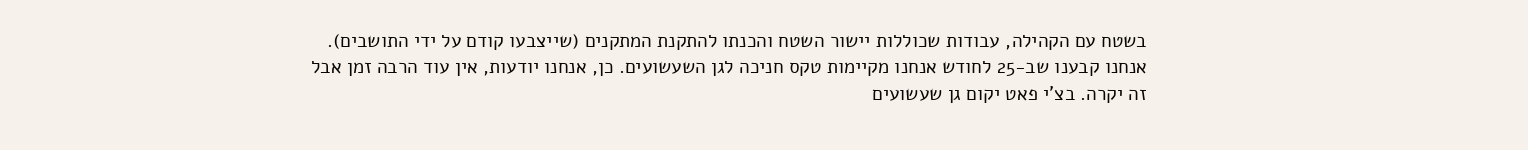בשטח עם הקהילה, עבודות שכוללות יישור השטח והכנתו להתקנת המתקנים (שייצבעו קודם על ידי התושבים).
אנחנו קבענו שב-25 לחודש אנחנו מקיימות טקס חניכה לגן השעשועים. כן, אנחנו יודעות, אין עוד הרבה זמן אבל זה יקרה. בצ'י פאט יקום גן שעשועים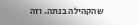שהקהילה בנתה. וזה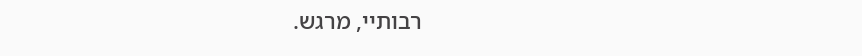רבותיי, מרגש.